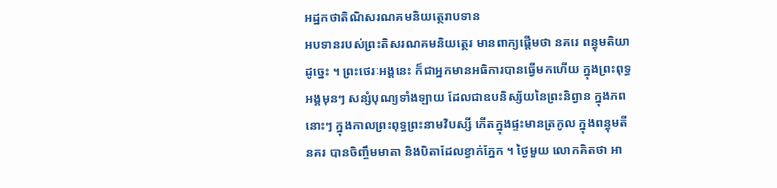អដ្ឋកថាតិណិសរណគមនិយត្ថេរាបទាន
អបទានរបស់ព្រះតិសរណគមនិយត្ថេរ មានពាក្យផ្តើមថា នគរេ ពន្ធុមតិយា ដូច្នេះ ។ ព្រះថេរៈអង្គនេះ ក៏ជាអ្នកមានអធិការបានធ្វើមកហើយ ក្នុងព្រះពុទ្ធ អង្គមុនៗ សន្សំបុណ្យទាំងឡាយ ដែលជាឧបនិស្ស័យនៃព្រះនិព្វាន ក្នុងភព នោះៗ ក្នុងកាលព្រះពុទ្ធព្រះនាមវិបស្សី កើតក្នុងផ្ទះមានត្រកូល ក្នុងពន្ធុមតីនគរ បានចិញ្ចឹមមាតា និងបិតាដែលខ្វាក់ភ្នែក ។ ថ្ងៃមួយ លោកគិតថា អា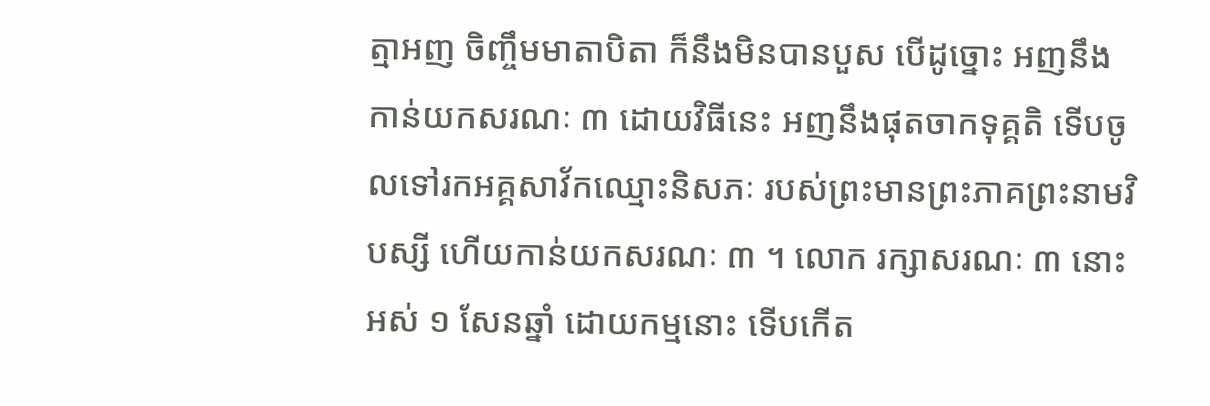ត្មាអញ ចិញ្ចឹមមាតាបិតា ក៏នឹងមិនបានបួស បើដូច្នោះ អញនឹងកាន់យកសរណៈ ៣ ដោយវិធីនេះ អញនឹងផុតចាកទុគ្គតិ ទើបចូលទៅរកអគ្គសាវ័កឈ្មោះនិសភៈ របស់ព្រះមានព្រះភាគព្រះនាមវិបស្សី ហើយកាន់យកសរណៈ ៣ ។ លោក រក្សាសរណៈ ៣ នោះ អស់ ១ សែនឆ្នាំ ដោយកម្មនោះ ទើបកើត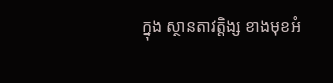ក្នុង ស្ថានតាវត្តិង្ស ខាងមុខអំ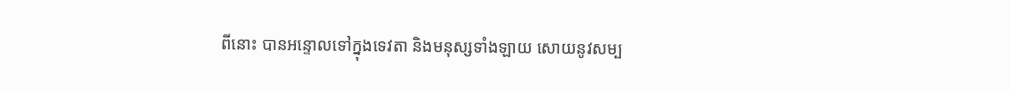ពីនោះ បានអន្ទោលទៅក្នុងទេវតា និងមនុស្សទាំងឡាយ សោយនូវសម្ប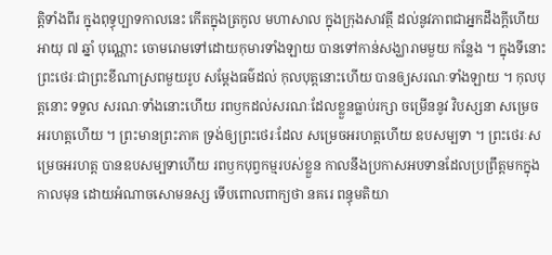ត្តិទាំងពីរ ក្នុងពុទ្ធុប្បាទកាលនេះ កើតក្នុងត្រកូល មហាសាល ក្នុងក្រុងសាវត្ថី ដល់នូវភាពជាអ្នកដឹងក្តីហើយ អាយុ ៧ ឆ្នាំ បុណ្ណោះ ចោមរោមទៅដោយកុមារទាំងឡាយ បានទៅកាន់សង្ឃារាមមួយ កន្លែង ។ ក្នុងទីនោះ ព្រះថេរៈជាព្រះខីណាស្រពមួយរូប សម្តែងធម៌ដល់ កុលបុត្តនោះហើយ បានឲ្យសរណៈទាំងឡាយ ។ កុលបុត្តនោះ ទទួល សរណៈទាំងនោះហើយ រពឫកដល់សរណៈដែលខ្លួនធ្លាប់រក្សា ចម្រើននូវ វិបស្សនា សម្រេចអរហត្តហើយ ។ ព្រះមានព្រះភាគ ទ្រង់ឲ្យព្រះថេរៈដែល សម្រេចអរហត្តហើយ ឧបសម្បទា ។ ព្រះថេរៈសម្រេចអរហត្ត បានឧបសម្បទាហើយ រពឫកបុព្វកម្មរបស់ខ្លួន កាលនឹងប្រកាសអបទានដែលប្រព្រឹត្តមកក្នុងកាលមុន ដោយអំណាចសោមនស្ស ទើបពោលពាក្យថា នគរេ ពន្ធុមតិយា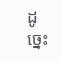ដូច្នេះ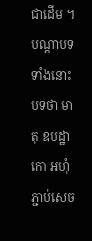ជាដើម ។ បណ្តាបទ ទាំងនោះ បទថា មាតុ ឧបដ្ឋាកោ អហុំ ភ្ជាប់សេច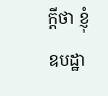ក្តីថា ខ្ញុំឧបដ្ឋា